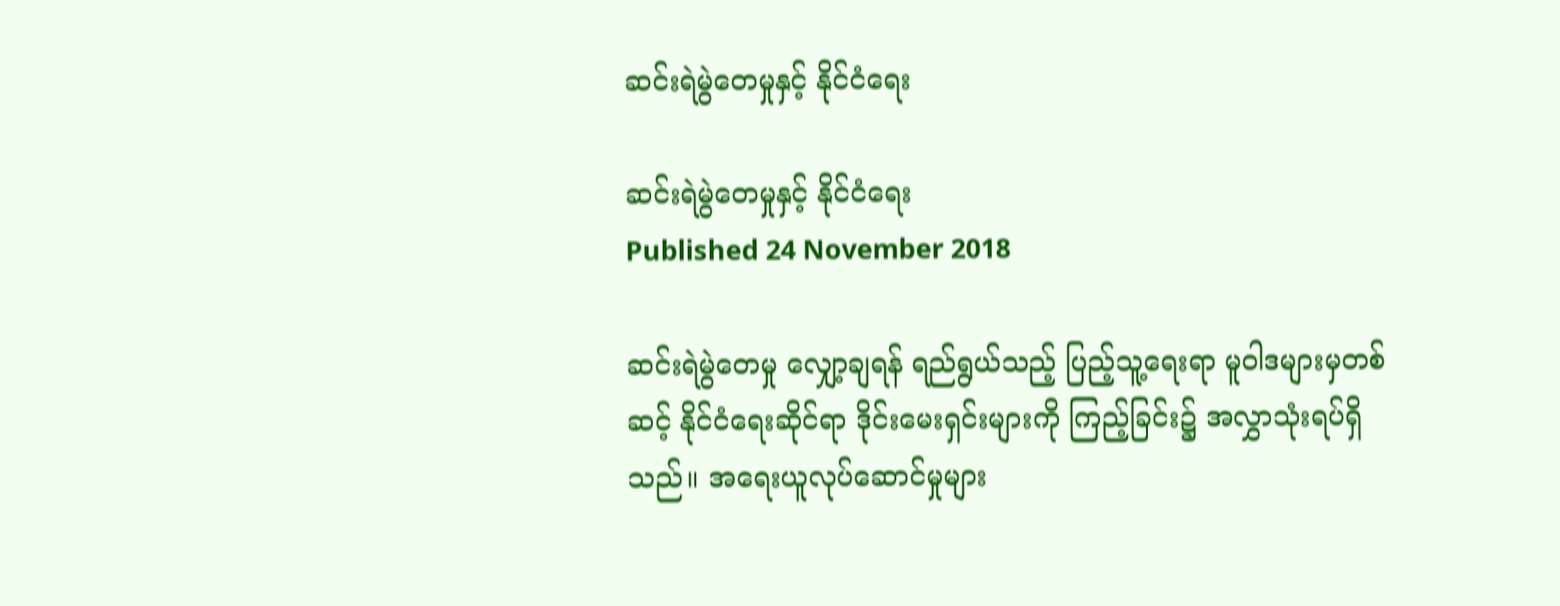ဆင်းရဲမွဲတေမှုနှင့် နိုင်ငံရေး

ဆင်းရဲမွဲတေမှုနှင့် နိုင်ငံရေး
Published 24 November 2018

ဆင်းရဲမွဲတေမှု လျှော့ချရန် ရည်ရွယ်သည့် ပြည့်သူ့ရေးရာ မူဝါဒများမှတစ်ဆင့် နိုင်ငံရေးဆိုင်ရာ ဒိုင်းမေးရှင်းများကို ကြည့်ခြင်း၌ အလွှာသုံးရပ်ရှိသည်။ အရေးယူလုပ်ဆောင်မှုများ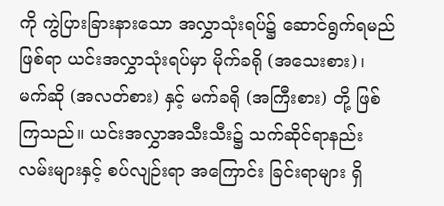ကို ကွဲပြားခြားနားသော အလွှာသုံးရပ်၌ ဆောင်ရွက်ရမည်ဖြစ်ရာ ယင်းအလွှာသုံးရပ်မှာ မိုက်ခရို (အသေးစား)၊ မက်ဆို (အလတ်စား) နှင့် မက်ခရို (အကြီးစား) တို့ ဖြစ် ကြသည်။ ယင်းအလွှာအသီးသီး၌ သက်ဆိုင်ရာနည်းလမ်းများနှင့် စပ်လျဉ်းရာ အကြောင်း ခြင်းရာများ ရှိ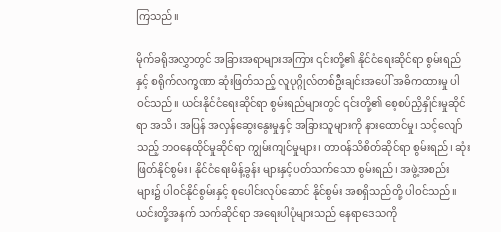ကြသည်။

မိုက်ခရိုအလွှာတွင် အခြားအရာများအကြား ၎င်းတို့၏ နိုင်ငံရေးဆိုင်ရာ စွမ်းရည်နှင့် စရိုက်လက္ခဏာ ဆုံးဖြတ်သည့် လူပုဂ္ဂိုလ်တစ်ဦးချင်းအပေါ် အဓိကထားမှု ပါဝင်သည်။ ယင်းနိုင်ငံရေးဆိုင်ရာ စွမ်းရည်များတွင် ၎င်းတို့၏ စေ့စပ်ညှိနှိုင်းမှုဆိုင်ရာ အသိ၊ အပြန် အလှန်ဆွေးနွေးမှုနှင့် အခြားသူများကို နားထောင်မှု၊ သင့်လျော်သည့် ဘဝနေထိုင်မှုဆိုင်ရာ ကျွမ်းကျင်မှုများ၊ တာဝန်သိစိတ်ဆိုင်ရာ စွမ်းရည်၊ ဆုံးဖြတ်နိုင်စွမ်း၊ နိုင်ငံရေးမိန့်ခွန်း များနှင့်ပတ်သက်သော စွမ်းရည်၊ အဖွဲ့အစည်းများ၌ ပါဝင်နိုင်စွမ်းနှင့် စုပေါင်းလုပ်ဆောင် နိုင်စွမ်း အစရှိသည်တို့ ပါဝင်သည်။ ယင်းတို့အနက် သက်ဆိုင်ရာ အရေးပါပုံများသည် နေရာဒေသကို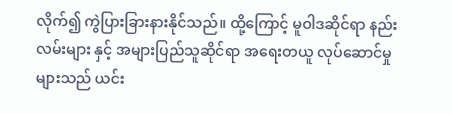လိုက်၍ ကွဲပြားခြားနားနိုင်သည်။ ထို့ကြောင့် မူဝါဒဆိုင်ရာ နည်းလမ်းများ နှင့် အများပြည်သူဆိုင်ရာ အရေးတယူ လုပ်ဆောင်မှုများသည် ယင်း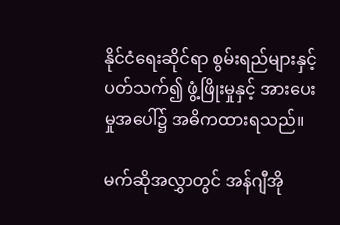နိုင်ငံရေးဆိုင်ရာ စွမ်းရည်များနှင့်ပတ်သက်၍ ဖွံ့ဖြိုးမှုနှင့် အားပေးမှုအပေါ်၌ အဓိကထားရသည်။

မက်ဆိုအလွှာတွင် အန်ဂျီအို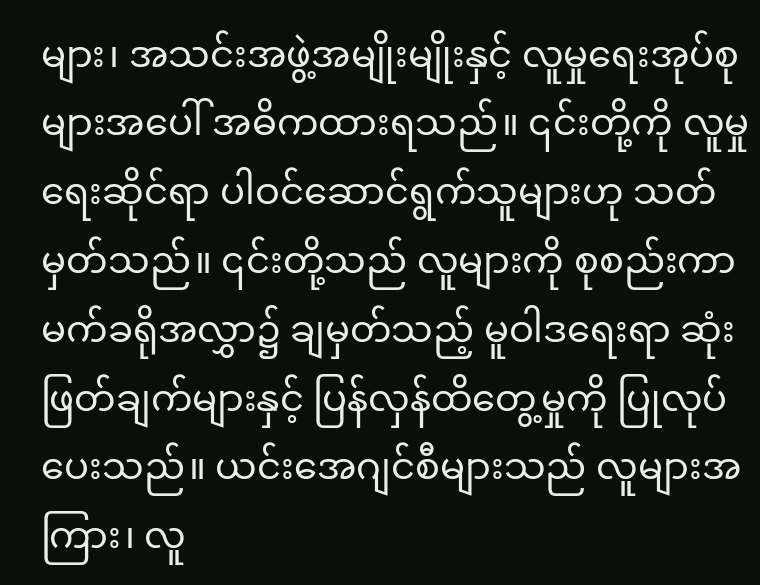များ၊ အသင်းအဖွဲ့အမျိုးမျိုးနှင့် လူမှုရေးအုပ်စုများအပေါ် အဓိကထားရသည်။ ၎င်းတို့ကို လူမှုရေးဆိုင်ရာ ပါဝင်ဆောင်ရွက်သူများဟု သတ်မှတ်သည်။ ၎င်းတို့သည် လူများကို စုစည်းကာ မက်ခရိုအလွှာ၌ ချမှတ်သည့် မူဝါဒရေးရာ ဆုံးဖြတ်ချက်များနှင့် ပြန်လှန်ထိတွေ့မှုကို ပြုလုပ်ပေးသည်။ ယင်းအေဂျင်စီများသည် လူများအကြား၊ လူ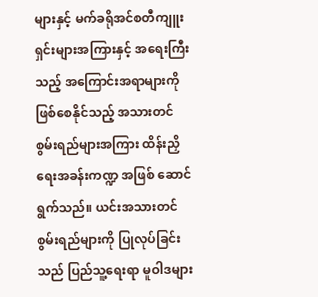များနှင့် မက်ခရိုအင်စတီကျူးရှင်းများအကြားနှင့် အရေးကြီးသည့် အကြောင်းအရာများကို ဖြစ်စေနိုင်သည့် အသားတင်စွမ်းရည်များအကြား ထိန်းညှိရေးအခန်းကဏ္ဍ အဖြစ် ဆောင်ရွက်သည်။ ယင်းအသားတင်စွမ်းရည်များကို ပြုလုပ်ခြင်းသည် ပြည်သူ့ရေးရာ မူဝါဒများ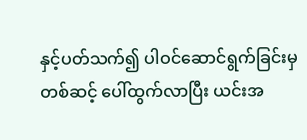နှင့်ပတ်သက်၍ ပါဝင်ဆောင်ရွက်ခြင်းမှတစ်ဆင့် ပေါ်ထွက်လာပြီး ယင်းအ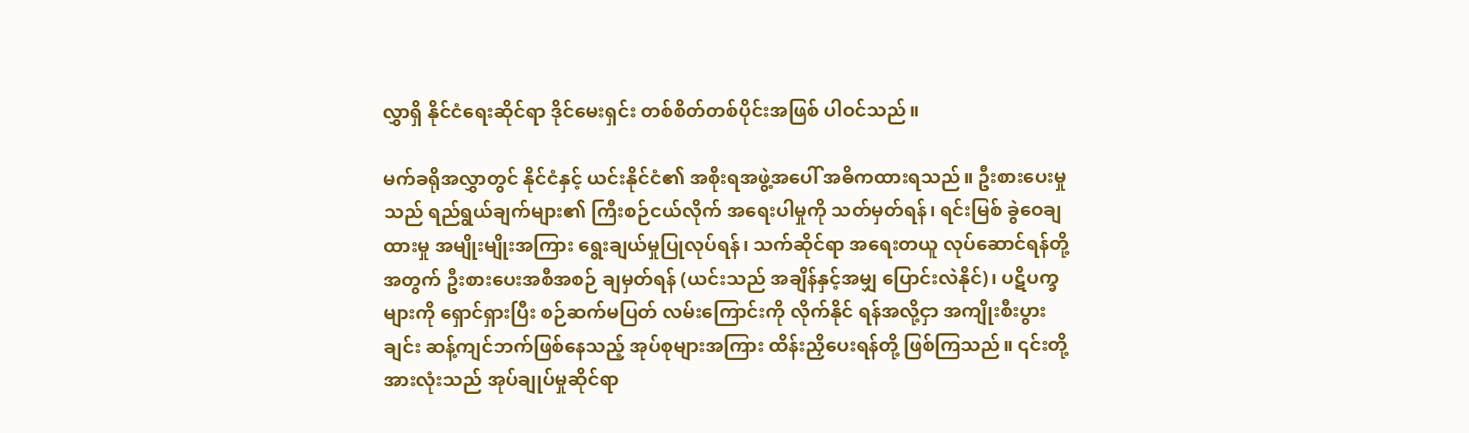လွှာရှိ နိုင်ငံရေးဆိုင်ရာ ဒိုင်မေးရှင်း တစ်စိတ်တစ်ပိုင်းအဖြစ် ပါဝင်သည်။

မက်ခရိုအလွှာတွင် နိုင်ငံနှင့် ယင်းနိုင်ငံ၏ အစိုးရအဖွဲ့အပေါ် အဓိကထားရသည်။ ဦးစားပေးမှုသည် ရည်ရွယ်ချက်များ၏ ကြီးစဉ်ငယ်လိုက် အရေးပါမှုကို သတ်မှတ်ရန်၊ ရင်းမြစ် ခွဲဝေချထားမှု အမျိုးမျိုးအကြား ရွေးချယ်မှုပြုလုပ်ရန်၊ သက်ဆိုင်ရာ အရေးတယူ လုပ်ဆောင်ရန်တို့အတွက် ဦးစားပေးအစီအစဉ် ချမှတ်ရန် (ယင်းသည် အချိန်နှင့်အမျှ ပြောင်းလဲနိုင်)၊ ပဋိပက္ခများကို ရှောင်ရှားပြီး စဉ်ဆက်မပြတ် လမ်းကြောင်းကို လိုက်နိုင် ရန်အလို့ငှာ အကျိုးစီးပွားချင်း ဆန့်ကျင်ဘက်ဖြစ်နေသည့် အုပ်စုများအကြား ထိန်းညှိပေးရန်တို့ ဖြစ်ကြသည်။ ၎င်းတို့အားလုံးသည် အုပ်ချုပ်မှုဆိုင်ရာ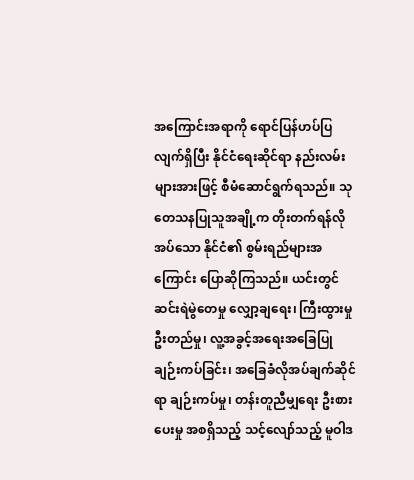အကြောင်းအရာကို ရောင်ပြန်ဟပ်ပြလျက်ရှိပြီး နိုင်ငံရေးဆိုင်ရာ နည်းလမ်းများအားဖြင့် စီမံဆောင်ရွက်ရသည်။ သုတေသနပြုသူအချို့က တိုးတက်ရန်လိုအပ်သော နိုင်ငံ၏ စွမ်းရည်များအကြောင်း ပြောဆိုကြသည်။ ယင်းတွင် ဆင်းရဲမွဲတေမှု လျှော့ချရေး၊ ကြီးထွားမှု ဦးတည်မှု၊ လူ့အခွင့်အရေးအခြေပြု ချဉ်းကပ်ခြင်း၊ အခြေခံလိုအပ်ချက်ဆိုင်ရာ ချဉ်းကပ်မှု၊ တန်းတူညီမျှရေး ဦးစားပေးမှု အစရှိသည့် သင့်လျော်သည့် မူဝါဒ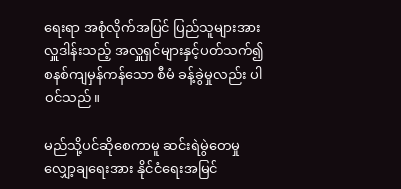ရေးရာ အစုံလိုက်အပြင် ပြည်သူများအား လှူဒါန်းသည့် အလှူရှင်များနှင့်ပတ်သက်၍ စနစ်ကျမှန်ကန်သော စီမံ ခန့်ခွဲမှုလည်း ပါဝင်သည်။

မည်သို့ပင်ဆိုစေကာမူ ဆင်းရဲမွဲတေမှု လျှော့ချရေးအား နိုင်ငံရေးအမြင်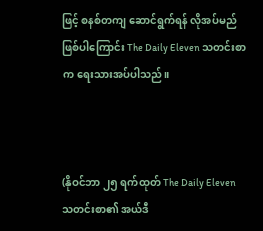ဖြင့် စနစ်တကျ ဆောင်ရွက်ရန် လိုအပ်မည်ဖြစ်ပါကြောင်း The Daily Eleven သတင်းစာက ရေးသားအပ်ပါသည်။



(နိုဝင်ဘာ ၂၅ ရက်ထုတ် The Daily Eleven သတင်းစာ၏ အယ်ဒီ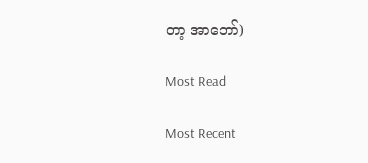တာ့ အာဘော်)

Most Read

Most Recent